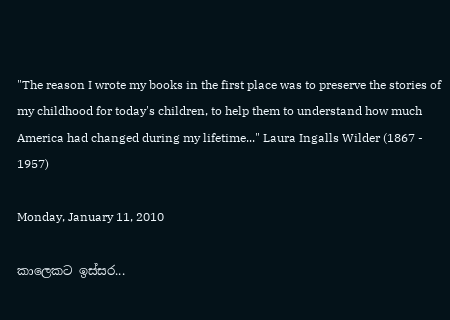"The reason I wrote my books in the first place was to preserve the stories of my childhood for today's children, to help them to understand how much America had changed during my lifetime..." Laura Ingalls Wilder (1867 - 1957)

Monday, January 11, 2010

කාලෙකට ඉස්සර...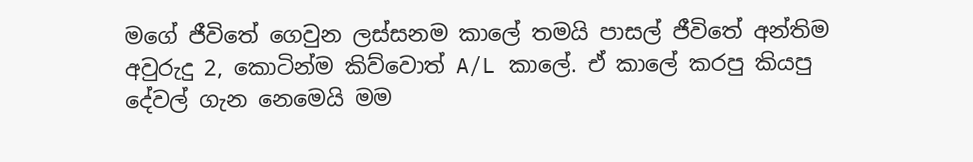මගේ ජීවිතේ ගෙවුන ලස්සනම කාලේ තමයි පාසල් ජීවිතේ අන්තිම අවුරුදු 2, කොටින්ම කිව්වොත් A/L කාලේ. ඒ කාලේ කරපු කියපු දේවල් ගැන නෙමෙයි මම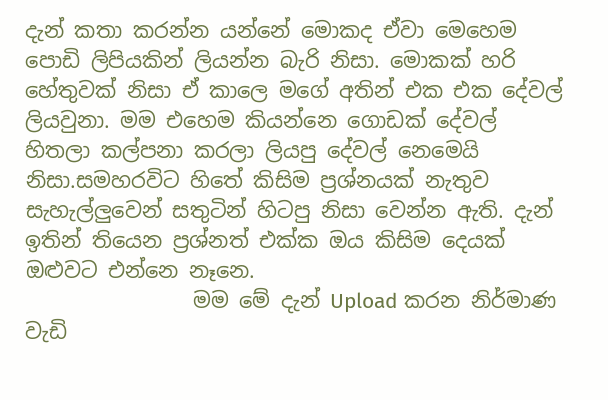දැන් කතා කරන්න යන්නේ මොකද ඒවා මෙහෙම පොඩි ලිපියකින් ලියන්න බැරි නිසා. මොකක් හරි හේතුවක් නිසා ඒ කාලෙ මගේ අතින් එක එක දේවල් ලියවුනා. මම එහෙම කියන්නෙ ගොඩක් දේවල් හිතලා කල්පනා කරලා ලියපු දේවල් නෙමෙයි නිසා.සමහරවිට හිතේ කිසිම ප්‍රශ්නයක් නැතුව සැහැල්ලුවෙන් සතුටින් හිටපු නිසා වෙන්න ඇති. දැන් ඉතින් තියෙන ප්‍රශ්නත් එක්ක ඔය කිසිම දෙයක් ඔළුවට එන්නෙ නෑනෙ.
                මම මේ දැන් Upload කරන නිර්මාණ වැඩි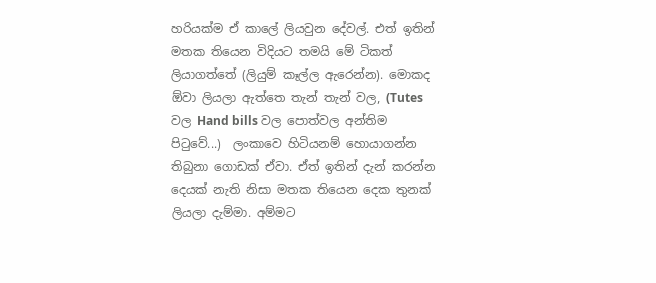හරියක්ම ඒ කාලේ ලියවුන දේවල්. එත් ඉතින් මතක තියෙන විදියට තමයි මේ ටිකත් ලියාගත්තේ (ලියුම් කෑල්ල ඇරෙන්න). මොකද ඕවා ලියලා ඇත්තෙ තැන් තැන් වල, (Tutes වල Hand bills වල පොත්වල අන්තිම පිටුවේ...)  ලංකාවෙ හිටියනම් හොයාගන්න තිබුනා ගොඩක් ඒවා. ඒත් ඉතින් දැන් කරන්න දෙයක් නැති නිසා මතක තියෙන දෙක තුනක් ලියලා දැම්මා. අම්මට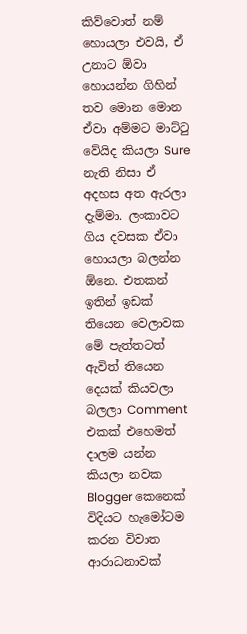කිව්වොත් නම් හොයලා එවයි, ඒ උනාට ඕවා හොයන්න ගිහින් තව මොන මොන ඒවා අම්මට මාට්ටු වේයිද කියලා Sure නැති නිසා ඒ අදහස අත ඇරලා දැම්මා. ලංකාවට ගිය දවසක ඒවා හොයලා බලන්න ඕනෙ. එතකන් ඉතින් ඉඩක් තියෙන වෙලාවක මේ පැත්තටත් ඇවිත් තියෙන දෙයක් කියවලා බලලා Comment එකක් එහෙමත් දාලම යන්න කියලා නවක Blogger කෙනෙක් විදියට හැමෝටම කරන විවාත ආරාධනාවක්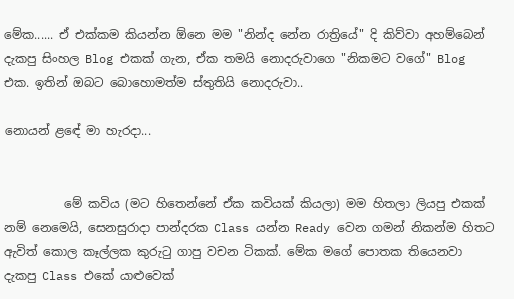මේක...... ඒ එක්කම කියන්න ඕනෙ මම "නින්ද නේන රාත්‍රියේ" දි කිව්වා අහම්බෙන් දැකපු සිංහල Blog එකක් ගැන, ඒක තමයි නොදරුවාගෙ "නිකමට වගේ" Blog එක. ඉතින් ඔබට බොහොමත්ම ස්තුතියි නොදරුවා..

නොයන් ළඳේ මා හැරදා...


          මේ කවිය (මට හිතෙන්නේ ඒක කවියක් කියලා) මම හිතලා ලියපු එකක් නම් නෙමෙයි, සෙනසුරාදා පාන්දරක Class යන්න Ready වෙන ගමන් නිකන්ම හිතට ඇවිත් කොල කෑල්ලක කුරුටු ගාපු වචන ටිකක්. මේක මගේ පොතක තියෙනවා දැකපු Class එකේ යාළුවෙක්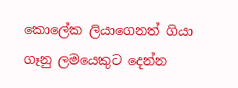කොලේක ලියාගෙනත් ගියා ගෑනු ලමයෙකුට දෙන්න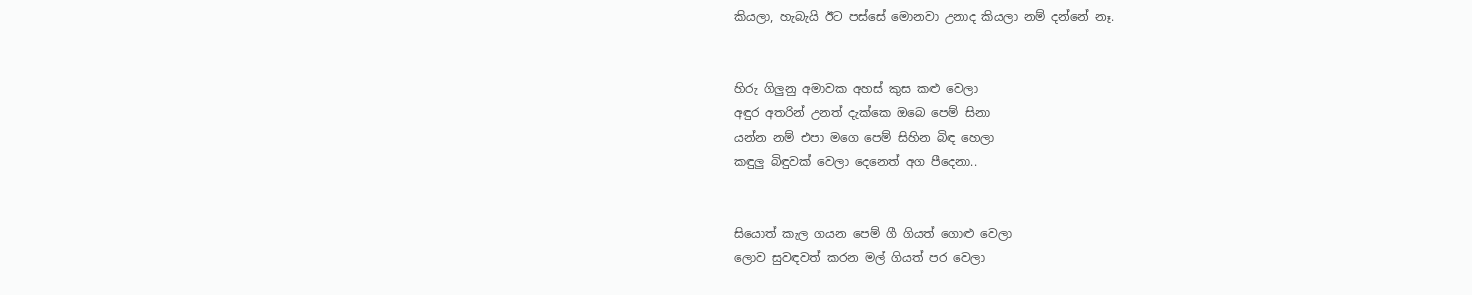කියලා, හැබැයි ඊට පස්සේ මොනවා උනාද කියලා නම් දන්නේ නෑ.


හිරු ගිලුනු අමාවක අහස් කුස කළු වෙලා
අඳුර අතරින් උනත් දැක්කෙ ඔබෙ පෙම් සිනා
යන්න නම් එපා මගෙ පෙම් සිහින බිඳ හෙලා
කඳුලු බිඳුවක් වෙලා දෙනෙත් අග පීදෙනා..


සියොත් කැල ගයන පෙම් ගී ගියත් ගොළු වෙලා
ලොව සුවඳවත් කරන මල් ගියත් පර වෙලා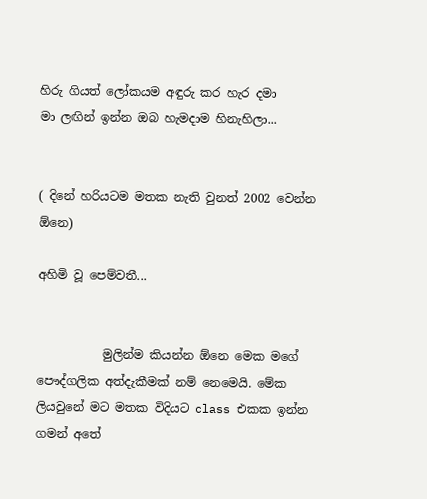හිරු ගියත් ලෝකයම අඳුරු කර හැර දමා
මා ලඟින් ඉන්න ඔබ හැමදාම හිනැහිලා...


( දිනේ හරියටම මතක නැති වුනත් 2002 වෙන්න ඕනෙ)

අහිමි වූ පෙම්වතී...


           මුලින්ම කියන්න ඕනෙ මෙක මගේ පෞද්ගලික අත්දැකීමක් නම් නෙමෙයි. මේක ලියවුනේ මට මතක විදියට class එකක ඉන්න ගමන් අතේ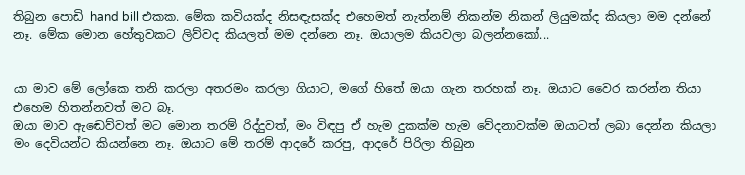තිබුන පොඩි hand bill එකක. මේක කවියක්ද නිසඳැසක්ද එහෙමත් නැත්නම් නිකන්ම නිකන් ලියුමක්ද කියලා මම දන්නේ නෑ. මේක මොන හේතුවකට ලිව්වද කියලත් මම දන්නෙ නෑ. ඔයාලම කියවලා බලන්නකෝ...


යා මාව මේ ලෝකෙ තනි කරලා අතරමං කරලා ගියාට, මගේ හිතේ ඔයා ගැන තරහක් නෑ. ඔයාට වෛර කරන්න තියා එහෙම හිතන්නවත් මට බෑ.
ඔයා මාව ඇඬෙව්වත් මට මොන තරම් රිද්දුවත්, මං විඳපු ඒ හැම දුකක්ම හැම වේදනාවක්ම ඔයාටත් ලබා දෙන්න කියලා මං දෙවියන්ට කියන්නෙ නෑ. ඔයාට මේ තරම් ආදරේ කරපු, ආදරේ පිරිලා තිබුන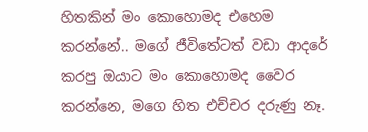හිතකින් මං කොහොමද එහෙම කරන්නේ.. මගේ ජීවිතේටත් වඩා ආදරේ කරපු ඔයාට මං කොහොමද වෛර කරන්නෙ, මගෙ හිත එච්චර දරුණු නෑ.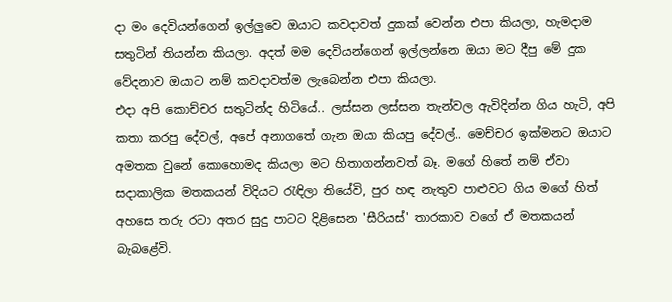දා මං දෙවියන්ගෙන් ඉල්ලුවෙ ඔයාට කවදාවත් දුකක් වෙන්න එපා කියලා, හැමදාම සතුටින් තියන්න කියලා. අදත් මම දෙවියන්ගෙන් ඉල්ලන්නෙ ඔයා මට දීපු මේ දුක වේදනාව ඔයාට නම් කවදාවත්ම ලැබෙන්න එපා කියලා.
එදා අපි කොච්චර සතුටින්ද හිටියේ.. ලස්සන ලස්සන තැන්වල ඇවිදින්න ගිය හැටි, අපි කතා කරපු දේවල්, අපේ අනාගතේ ගැන ඔයා කියපු දේවල්.. මෙච්චර ඉක්මනට ඔයාට අමතක වුනේ කොහොමද කියලා මට හිතාගන්නවත් බෑ. මගේ හිතේ නම් ඒවා සදාකාලික මතකයන් විදියට රැඳිලා තියේවි, පුර හඳ නැතුව පාළුවට ගිය මගේ හිත් අහසෙ තරු රටා අතර සුදු පාටට දිළිසෙන 'සීරියස්' තාරකාව වගේ ඒ මතකයන් බැබළේවි.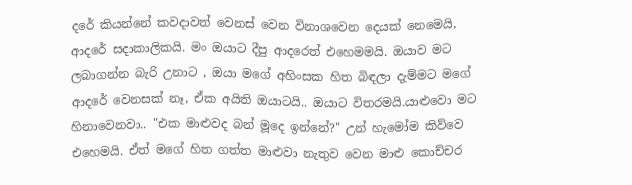දරේ කියන්නේ කවදාවත් වෙනස් වෙන විනාශවෙන දෙයක් නෙමෙයි, ආදරේ සදාකාලිකයි. මං ඔයාට දීපු ආදරෙත් එහෙමමයි. ඔයාව මට ලබාගන්න බැරි උනාට , ඔයා මගේ අහිංසක හිත බිඳලා දැම්මට මගේ ආදරේ වෙනසක් නෑ, ඒක අයිති ඔයාටයි.. ඔයාට විතරමයි.යාළුවො මට හිනාවෙනවා.. "එක මාළුවද බන් මූදෙ ඉන්නේ?" උන් හැමෝම කිව්වෙ එහෙමයි. ඒත් මගේ හිත ගත්ත මාළුවා නැතුව වෙන මාළු කොච්චර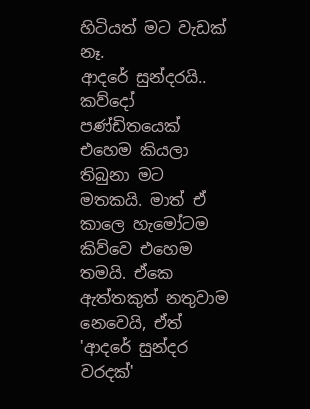හිටියත් මට වැඩක් නෑ.
ආදරේ සුන්දරයි.. කව්දෝ පණ්ඩිතයෙක් එහෙම කියලා තිබුනා මට මතකයි. මාත් ඒ කාලෙ හැමෝටම කිව්වෙ එහෙම තමයි. ඒකෙ ඇත්තකුත් නතුවාම නෙවෙයි, ඒත් 'ආදරේ සුන්දර වරදක්'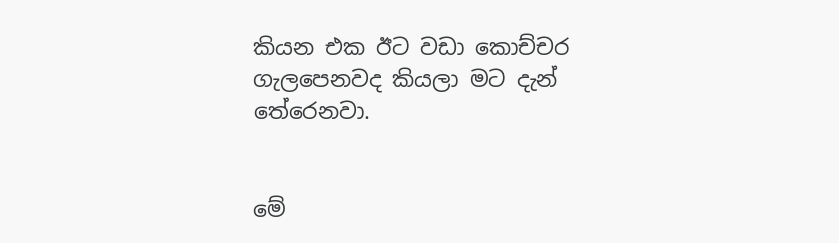කියන එක ඊට වඩා කොච්චර ගැලපෙනවද කියලා මට දැන් තේරෙනවා.


මේ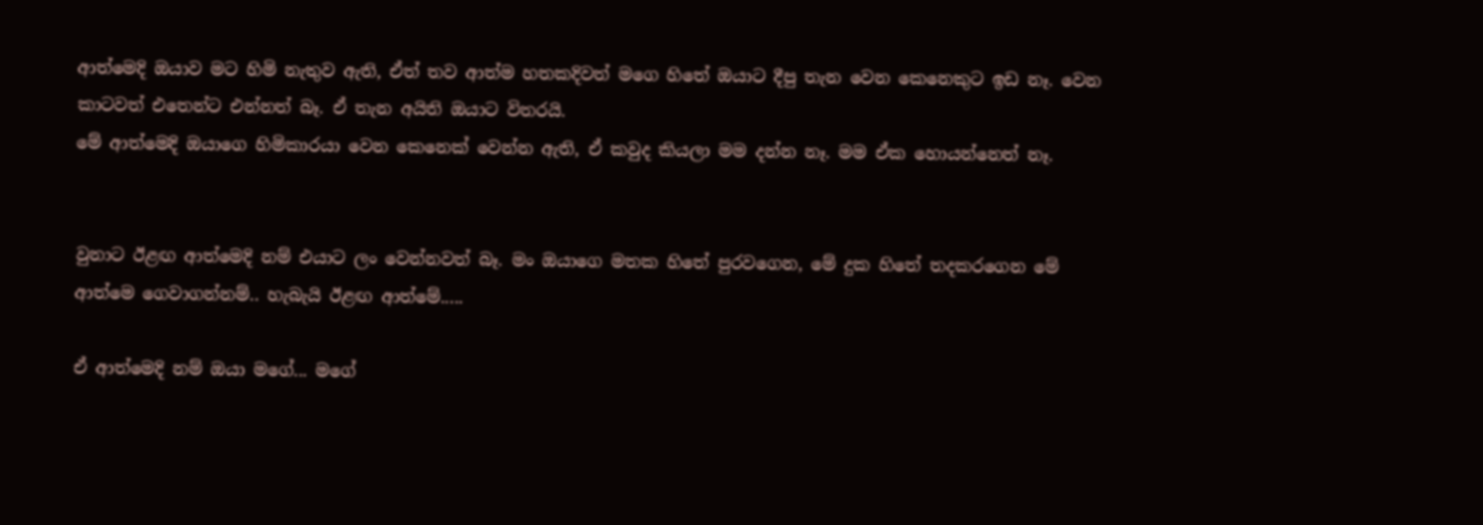ආත්මෙදි ඔයාව මට හිමි නැතුව ඇති, ඒත් තව ආත්ම හතකදිවත් මගෙ හිතේ ඔයාට දීපු තැන වෙන කෙනෙකුට ඉඩ නෑ. වෙන කාටවත් එතෙන්ට එන්නත් බෑ. ඒ තැන අයිති ඔයාට විතරයි.
මේ ආත්මෙදි ඔයාගෙ හිමිකාරයා වෙන කෙනෙක් වෙන්න ඇති, ඒ කවුද කියලා මම දන්න නෑ. මම ඒක හොයන්නෙත් නෑ.


වුනාට ඊළඟ ආත්මෙදි නම් එයාට ලං වෙන්නවත් බෑ. මං ඔයාගෙ මතක හිතේ පුරවගෙන, මේ දුක හිතේ තදකරගෙන මේ ආත්මෙ ගෙවාගන්නම්.. හැබැයි ඊළඟ ආත්මේ.....

ඒ ආත්මෙදි නම් ඔයා මගේ... මගේ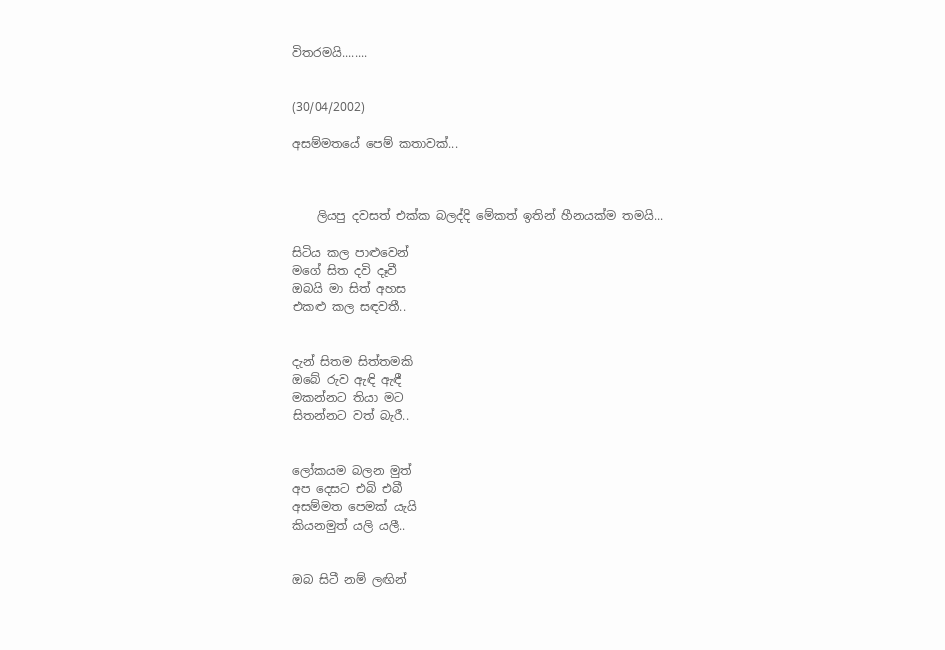විතරමයි........


(30/04/2002)

අසම්මතයේ පෙම් කතාවක්...



    ලියපු දවසත් එක්ක බලද්දි මේකත් ඉතින් හීනයක්ම තමයි...

සිටිය කල පාළුවෙන්
මගේ සිත දවි දෑවී
ඔබයි මා සිත් අහස
එකළු කල සඳවතී..


දැන් සිතම සිත්තමකි
ඔබේ රුව ඇඳි ඇඳී
මකන්නට තියා මට
සිතන්නට වත් බැරී..


ලෝකයම බලන මුත්
අප දෙසට එබි එබී
අසම්මත පෙමක් යැයි
කියනමුත් යලි යලී..


ඔබ සිටී නම් ලඟින්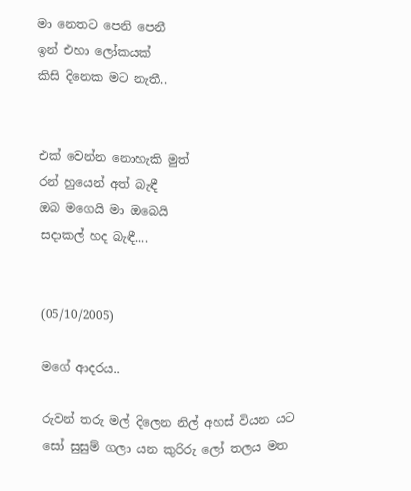මා නෙතට පෙනි පෙනී
ඉන් එහා ලෝකයක්
කිසි දිනෙක මට නැතී..


එක් වෙන්න නොහැකි මුත්
රන් හුයෙන් අත් බැඳී
ඔබ මගෙයි මා ඔබෙයි
සදාකල් හද බැඳී....


(05/10/2005)

මගේ ආදරය..

රුවන් තරු මල් දිලෙන නිල් අහස් වියන යට
සෝ සුසුම් ගලා යන කුරිරු ලෝ තලය මත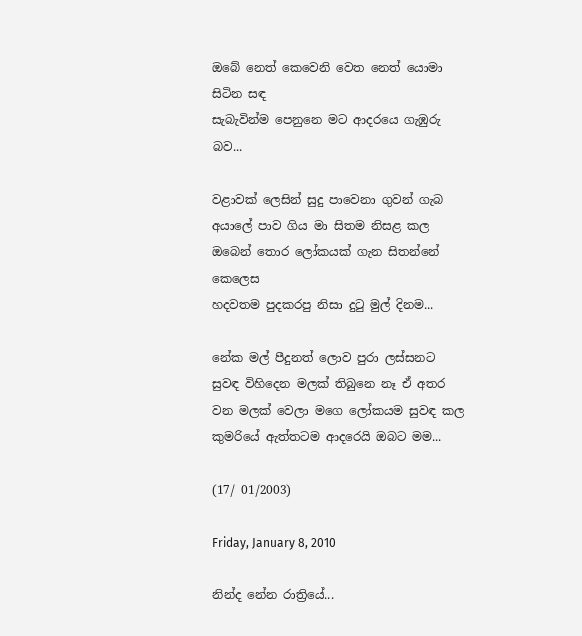ඔබේ නෙත් කෙවෙනි වෙත නෙත් යොමා සිටින සඳ
සැබැවින්ම පෙනුනෙ මට ආදරයෙ ගැඹුරු බව...

වළාවක් ලෙසින් සුදු පාවෙනා ගුවන් ගැබ
අයාලේ පාව ගිය මා සිතම නිසළ කල
ඔබෙන් තොර ලෝකයක් ගැන සිතන්නේ කෙලෙස
හදවතම පුදකරපු නිසා දුටු මුල් දිනම...

නේක මල් පීදුනත් ලොව පුරා ලස්සනට
සුවඳ විහිදෙන මලක් තිබුනෙ නෑ ඒ අතර
වන මලක් වෙලා මගෙ ලෝකයම සුවඳ කල
කුමරියේ ඇත්තටම ආදරෙයි ඔබට මම...

(17/ 01/2003)

Friday, January 8, 2010

නින්ද නේන රාත්‍රියේ...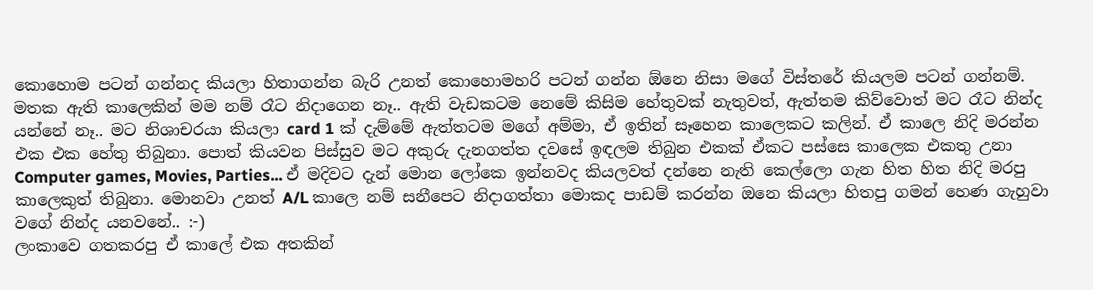කොහොම පටන් ගන්නද කියලා හිතාගන්න බැරි උනත් කොහොමහරි පටන් ගන්න ඕනෙ නිසා මගේ විස්තරේ කියලම පටන් ගන්නම්.
මතක ඇති කාලෙකින් මම නම් රෑට නිදාගෙන නෑ.. ඇති වැඩකටම නෙමේ කිසිම හේතුවක් නැතුවත්, ඇත්තම කිව්වොත් මට රෑට නින්ද යන්නේ නෑ.. මට නිශාචරයා කියලා card 1 ක් දැම්මේ ඇත්තටම මගේ අම්මා, ඒ ඉතින් සෑහෙන කාලෙකට කලින්. ඒ කාලෙ නිදි මරන්න එක එක හේතු තිබුනා. පොත් කියවන පිස්සුව මට අකුරු දැනගත්ත දවසේ ඉඳලම තිබුන එකක් ඒකට පස්සෙ කාලෙක එකතු උනා Computer games, Movies, Parties... ඒ මදිවට දැන් මොන ලෝකෙ ඉන්නවද කියලවත් දන්නෙ නැති කෙල්ලො ගැන හිත හිත නිදි මරපු කාලෙකුත් තිබුනා. මොනවා උනත් A/L කාලෙ නම් සනීපෙට නිදාගත්තා මොකද පාඩම් කරන්න ඔනෙ කියලා හිතපු ගමන් හෙණ ගැහුවා වගේ නින්ද යනවනේ.. :-)
ලංකාවෙ ගතකරපු ඒ කාලේ එක අතකින්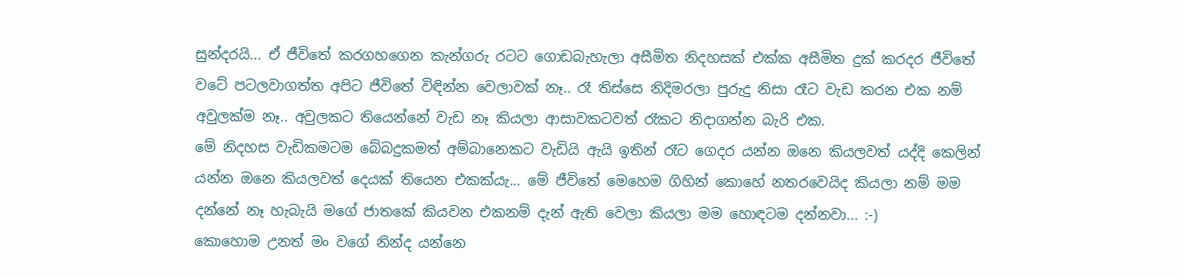සුන්දරයි... ඒ ජීවිතේ කරගහගෙන කැන්ගරු රටට ගොඩබැහැලා අසීමිත නිදහසක් එක්ක අසීමිත දුක් කරදර ජීවිතේ වටේ පටලවාගත්ත අපිට ජීවිතේ විඳින්න වෙලාවක් නෑ.. රෑ තිස්සෙ නිදිමරලා පුරුදු නිසා රෑට වැඩ කරන එක නම් අවුලක්ම නෑ.. අවුලකට තියෙන්නේ වැඩ නෑ කියලා ආසාවකටවත් රෑකට නිදාගන්න බැරි එක.
මේ නිදහස වැඩිකමටම බේබදුකමත් අම්බානෙකට වැඩියි ඇයි ඉතින් රෑට ගෙදර යන්න ඔනෙ කියලවත් යද්දි කෙලින් යන්න ඔනෙ කියලවත් දෙයක් තියෙන එකක්යැ... මේ ජීවිතේ මෙහෙම ගිහින් කොහේ නතරවෙයිද කියලා නම් මම දන්නේ නෑ හැබැයි මගේ ජාතකේ කියවන එකනම් දැන් ඇති වෙලා කියලා මම හොඳටම දන්නවා... :-)
කොහොම උනත් මං වගේ නින්ද යන්නෙ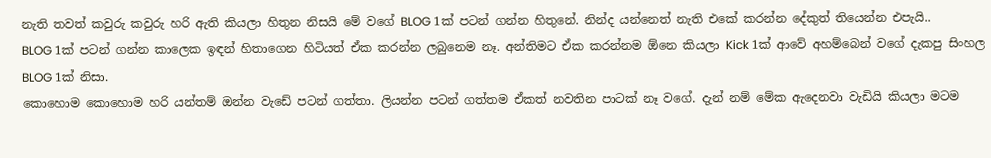නැති තවත් කවුරු කවුරු හරි ඇති කියලා හිතුන නිසයි මේ වගේ BLOG 1ක් පටන් ගන්න හිතුනේ. නින්ද යන්නෙත් නැති එකේ කරන්න දේකුත් තියෙන්න එපැයි..
BLOG 1ක් පටන් ගන්න කාලෙක ඉඳන් හිතාගෙන හිටියත් ඒක කරන්න ලබුනෙම නෑ. අන්තිමට ඒක කරන්නම ඕනෙ කියලා Kick 1ක් ආවේ අහම්බෙන් වගේ දැකපු සිංහල BLOG 1ක් නිසා.
කොහොම කොහොම හරි යන්තම් ඔන්න වැඩේ පටන් ගත්තා. ලියන්න පටන් ගත්තම ඒකත් නවතින පාටක් නෑ වගේ. දැන් නම් මේක ඇදෙනවා වැඩියි කියලා මටම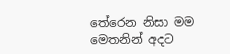තේරෙන නිසා මම මෙතනින් අදට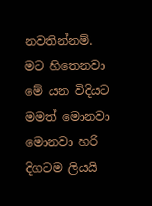නවතින්නම්. මට හිතෙනවා මේ යන විදියට මමත් මොනවා මොනවා හරි දිගටම ලියයි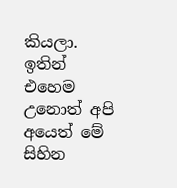කියලා. ඉතින් එහෙම උනොත් අපි අයෙත් මේ සිහින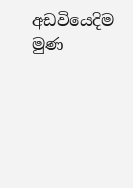අඩවියෙදිම මුණ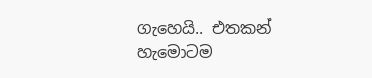ගැහෙයි.. එතකන් හැමොටම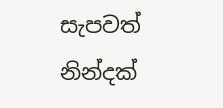සැපවත් නින්දක්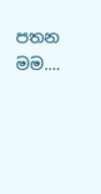පතන මම....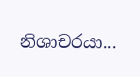නිශාචරයා...